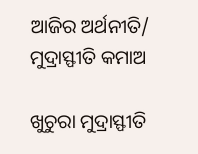ଆଜିର ଅର୍ଥନୀତି/ ମୁଦ୍ରାସ୍ଫୀତି କମାଅ

ଖୁଚୁରା ମୁଦ୍ରାସ୍ଫୀତି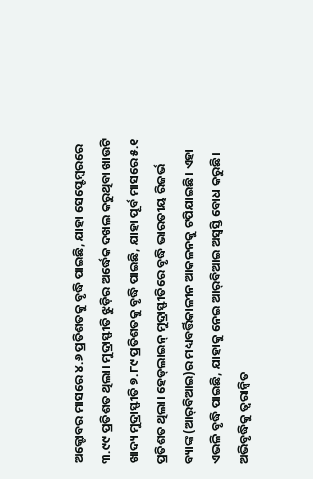ଅକ୍ଟୋବର ମାସରେ ୪.୬ ପ୍ରତିଶତକୁ ବୃଦ୍ଧି ପାଇଛି, ଯାହା ସେପ୍ଟେମ୍ବରରେ ୩.୯୯ ପ୍ରତିଶତ ଥିଲା। ମୁଦ୍ରାସ୍ଫୀତି ଝୁଡ଼ିର ଅର୍ଦ୍ଧେକ ଦଖଲ କରୁଥିବା ଖାଉଟି ଖାଦ୍ୟ ମୁଦ୍ରାସ୍ଫୀତି ୭.୮୯ ପ୍ରତିଶତକୁ ବୃଦ୍ଧି ପାଇଛି, ଯାହା ପୂର୍ବ ମାସରେ ୫.୧ ପ୍ରତିଶତ ଥିଲା। ହେଡ୍‌ଲାଇନ୍‌ ମୁଦ୍ରାସ୍ଫୀତିରେ ବୃଦ୍ଧି ଭାରତୀୟ ରିଜର୍ଭ ବ୍ୟାଙ୍କ (ଆର୍‌ବିଆଇ)ର ମଧ୍ୟବର୍ତ୍ତିକାଳୀନ ଆକଳନକୁ ଟପିଯାଇଛି। ଏହା ଏଭଳି ବୃଦ୍ଧି ପାଇଛି, ଯାହାକୁ ନେଇ ଆର୍‌ବିଆଇ ଅସ୍ବସ୍ତି ବୋଧ କରୁଛି। ଅଭିବୃଦ୍ଧିକୁ ତ୍ୱରାନ୍ବିତ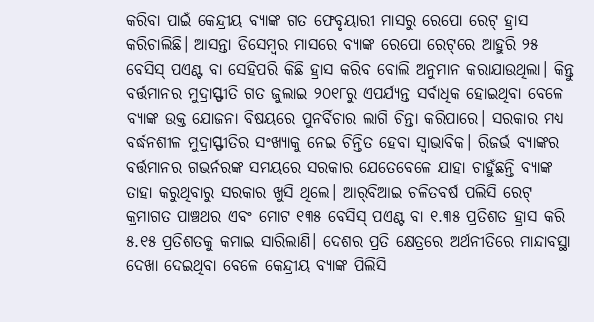କରିବା ପାଇଁ କେନ୍ଦ୍ରୀୟ ବ୍ୟାଙ୍କ ଗତ ଫେବୃୟାରୀ ମାସରୁ ରେପୋ ରେଟ୍‌ ହ୍ରାସ କରିଚାଲିଛି। ଆସନ୍ତା ଡିସେମ୍ବର ମାସରେ ବ୍ୟାଙ୍କ ରେପୋ ରେଟ୍‌ରେ ଆହୁରି ୨୫ ବେସିସ୍‌ ପଏଣ୍ଟ ବା ସେହିପରି କିଛି ହ୍ରାସ କରିବ ବୋଲି ଅନୁମାନ କରାଯାଉଥିଲା। କିନ୍ତୁ ବର୍ତ୍ତମାନର ମୁଦ୍ରାସ୍ଫୀତି ଗତ ଜୁଲାଇ ୨୦୧୮ରୁ ଏପର୍ଯ୍ୟନ୍ତ ସର୍ବାଧିକ ହୋଇଥିବା ବେଳେ ବ୍ୟାଙ୍କ ଉକ୍ତ ଯୋଜନା ବିଷୟରେ ପୁନର୍ବିଚାର ଲାଗି ଚିନ୍ତା କରିପାରେ। ସରକାର ମଧ୍ୟ ବର୍ଦ୍ଧନଶୀଳ ମୁଦ୍ରାସ୍ଫୀତିର ସଂଖ୍ୟାକୁ ନେଇ ଚିନ୍ତିତ ହେବା ସ୍ବାଭାବିକ। ରିଜର୍ଭ ବ୍ୟାଙ୍କର ବର୍ତ୍ତମାନର ଗଭର୍ନରଙ୍କ ସମୟରେ ସରକାର ଯେତେବେଳେ ଯାହା ଚାହୁଁଛନ୍ତି ବ୍ୟାଙ୍କ ତାହା କରୁଥିବାରୁ ସରକାର ଖୁସି ଥିଲେ। ଆର୍‌ବିଆଇ ଚଳିତବର୍ଷ ପଲିସି ରେଟ୍‌ କ୍ରମାଗତ ପାଞ୍ଚଥର ଏବଂ ମୋଟ ୧୩୫ ବେସିସ୍‌ ପଏଣ୍ଟ ବା ୧.୩୫ ପ୍ରତିଶତ ହ୍ରାସ କରି ୫.୧୫ ପ୍ରତିଶତକୁ କମାଇ ସାରିଲାଣି। ଦେଶର ପ୍ରତି କ୍ଷେତ୍ରରେ ଅର୍ଥନୀତିରେ ମାନ୍ଦାବସ୍ଥା ଦେଖା ଦେଇଥିବା ବେଳେ କେନ୍ଦ୍ରୀୟ ବ୍ୟାଙ୍କ ପିଲିସି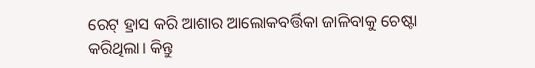ରେଟ୍‌ ହ୍ରାସ କରି ଆଶାର ଆଲୋକବର୍ତ୍ତିକା ଜାଳିବାକୁ ଚେଷ୍ଟା କରିଥିଲା। କିନ୍ତୁ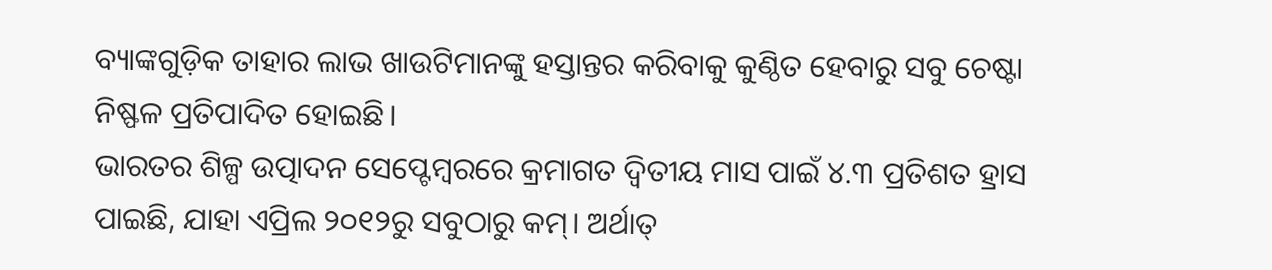ବ୍ୟାଙ୍କଗୁଡ଼ିକ ତାହାର ଲାଭ ଖାଉଟିମାନଙ୍କୁ ହସ୍ତାନ୍ତର କରିବାକୁ କୁଣ୍ଠିତ ହେବାରୁ ସବୁ ଚେଷ୍ଟା ନିଷ୍ଫଳ ପ୍ରତିପାଦିତ ହୋଇଛି।
ଭାରତର ଶିଳ୍ପ ଉତ୍ପାଦନ ସେପ୍ଟେମ୍ବରରେ କ୍ରମାଗତ ଦ୍ୱିତୀୟ ମାସ ପାଇଁ ୪.୩ ପ୍ରତିଶତ ହ୍ରାସ ପାଇଛି, ଯାହା ଏପ୍ରିଲ ୨୦୧୨ରୁ ସବୁଠାରୁ କମ୍‌। ଅର୍ଥାତ୍‌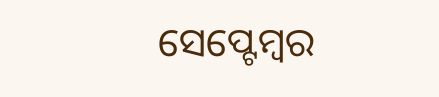ସେପ୍ଟେମ୍ବର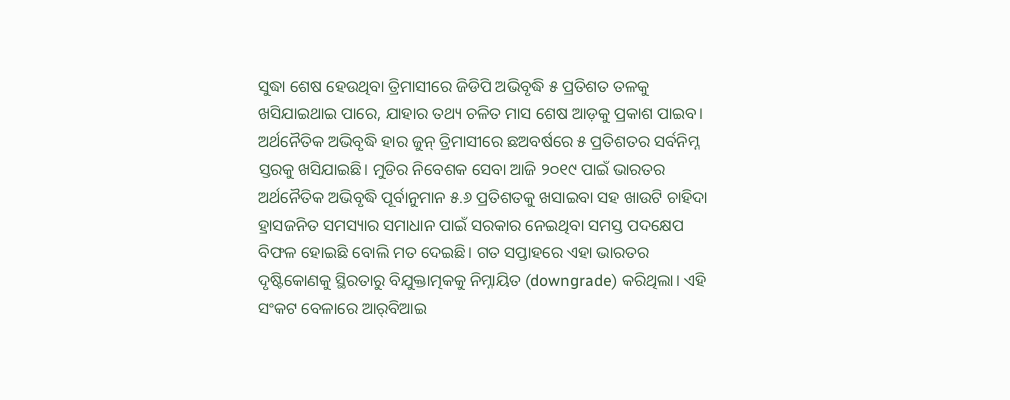ସୁଦ୍ଧା ଶେଷ ହେଉଥିବା ତ୍ରିମାସୀରେ ଜିଡିପି ଅଭିବୃଦ୍ଧି ୫ ପ୍ରତିଶତ ତଳକୁ ଖସିଯାଇଥାଇ ପାରେ, ଯାହାର ତଥ୍ୟ ଚଳିତ ମାସ ଶେଷ ଆଡ଼କୁ ପ୍ରକାଶ ପାଇବ। ଅର୍ଥନୈତିକ ଅଭିବୃଦ୍ଧି ହାର ଜୁନ୍‌ ତ୍ରିମାସୀରେ ଛଅବର୍ଷରେ ୫ ପ୍ରତିଶତର ସର୍ବନିମ୍ନ ସ୍ତରକୁ ଖସିଯାଇଛି। ମୁଡିର ନିବେଶକ ସେବା ଆଜି ୨୦୧୯ ପାଇଁ ଭାରତର ଅର୍ଥନୈତିକ ଅଭିବୃଦ୍ଧି ପୂର୍ବାନୁମାନ ୫.୬ ପ୍ରତିଶତକୁ ଖସାଇବା ସହ ଖାଉଟି ଚାହିଦା ହ୍ରାସଜନିତ ସମସ୍ୟାର ସମାଧାନ ପାଇଁ ସରକାର ନେଇଥିବା ସମସ୍ତ ପଦକ୍ଷେପ ବିଫଳ ହୋଇଛି ବୋଲି ମତ ଦେଇଛି। ଗତ ସପ୍ତାହରେ ଏହା ଭାରତର ଦୃଷ୍ଟିକୋଣକୁ ସ୍ଥିରତାରୁ ବିଯୁକ୍ତାତ୍ମକକୁ ନିମ୍ନାୟିତ (downgrade) କରିଥିଲା। ଏହି ସଂକଟ ବେଳାରେ ଆର୍‌ବିଆଇ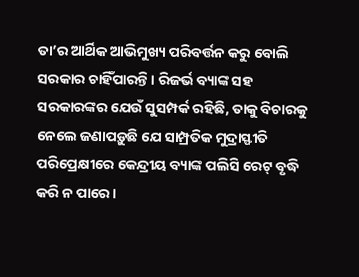ତା’ର ଆର୍ଥିକ ଆଭିମୁଖ୍ୟ ପରିବର୍ତ୍ତନ କରୁ ବୋଲି ସରକାର ଚାହିଁପାରନ୍ତି। ରିଜର୍ଭ ବ୍ୟାଙ୍କ ସହ ସରକାରଙ୍କର ଯେଉଁ ସୁସମ୍ପର୍କ ରହିଛି, ତାକୁ ବିଚାରକୁ ନେଲେ ଜଣାପଡ଼ୁଛି ଯେ ସାମ୍ପ୍ରତିକ ମୁଦ୍ରାସ୍ଫୀତି ପରିପ୍ରେକ୍ଷୀରେ କେନ୍ଦ୍ରୀୟ ବ୍ୟାଙ୍କ ପଲିସି ରେଟ୍‌ ବୃଦ୍ଧି କରି ନ ପାରେ।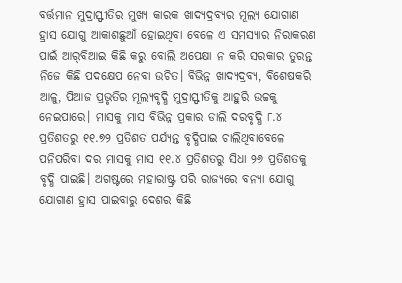ବର୍ତ୍ତମାନ ମୁଦ୍ରାସ୍ଫୀତିର ମୁଖ୍ୟ କାରକ ଖାଦ୍ୟଦ୍ରବ୍ୟର ମୂଲ୍ୟ ଯୋଗାଣ ହ୍ରାସ ଯୋଗୁ ଆକାଶଛୁଆଁ ହୋଇଥିବା ବେଳେ ଏ ସମସ୍ୟାର ନିରାକରଣ ପାଇଁ ଆର୍‌ବିଆଇ କିଛି କରୁ ବୋଲି ଅପେକ୍ଷା ନ କରି ସରକାର ତୁରନ୍ତ ନିଜେ କିଛି ପଦକ୍ଷେପ ନେବା ଉଚିତ। ବିଭିନ୍ନ ଖାଦ୍ୟଦ୍ରବ୍ୟ, ବିଶେଷକରି ଆଳୁ, ପିଆଜ ପ୍ରଭୃତିର ମୂଲ୍ୟବୃଦ୍ଧି ମୁଦ୍ରାସ୍ଫୀତିକୁ ଆହୁରି ଉଚ୍ଚକୁ ନେଇପାରେ। ମାସକୁ ମାସ ବିଭିନ୍ନ ପ୍ରକାର ଡାଲି ଦରବୃଦ୍ଧି ୮.୪ ପ୍ରତିଶତରୁ ୧୧.୭୨ ପ୍ରତିଶତ ପର୍ଯ୍ୟନ୍ତ ବୃଦ୍ଧିପାଇ ଚାଲିଥିବାବେଳେ ପନିପରିବା ଦର ମାସକୁ ମାସ ୧୧.୪ ପ୍ରତିଶତରୁ ସିଧା ୨୬ ପ୍ରତିଶତକୁ ବୃଦ୍ଧି ପାଇଛି। ଅଗଷ୍ଟରେ ମହାରାଷ୍ଟ୍ର ପରି ରାଜ୍ୟରେ ବନ୍ୟା ଯୋଗୁ ଯୋଗାଣ ହ୍ରାସ ପାଇବାରୁ ଦେଶର କିଛି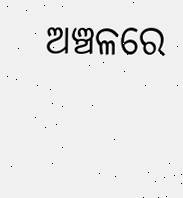ଅଞ୍ଚଳରେ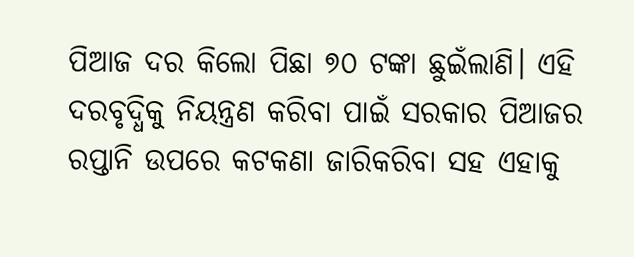ପିଆଜ ଦର କିଲୋ ପିଛା ୭୦ ଟଙ୍କା ଛୁଇଁଲାଣି। ଏହି ଦରବୃଦ୍ଧିକୁ ନିୟନ୍ତ୍ରଣ କରିବା ପାଇଁ ସରକାର ପିଆଜର ରପ୍ତାନି ଉପରେ କଟକଣା ଜାରିକରିବା ସହ ଏହାକୁ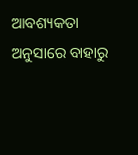ଆବଶ୍ୟକତା ଅନୁସାରେ ବାହାରୁ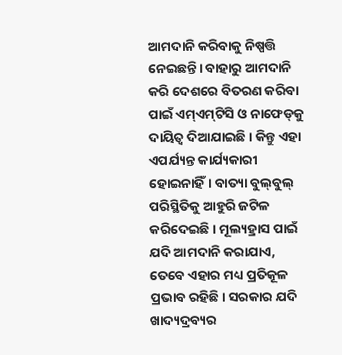ଆମଦାନି କରିବାକୁ ନିଷ୍ପତ୍ତି ନେଇଛନ୍ତି। ବାହାରୁ ଆମଦାନି କରି ଦେଶରେ ବିତରଣ କରିବା ପାଇଁ ଏମ୍‌ଏମ୍‌ଟିସି ଓ ନାଫେଡ୍‌କୁ ଦାୟିତ୍ୱ ଦିଆଯାଇଛି। କିନ୍ତୁ ଏହା ଏପର୍ଯ୍ୟନ୍ତ କାର୍ଯ୍ୟକାରୀ ହୋଇନାହିଁ। ବାତ୍ୟା ବୁଲ୍‌ବୁଲ୍‌ ପରିସ୍ଥିତିକୁ ଆହୁରି ଜଟିଳ କରିଦେଇଛି। ମୂଲ୍ୟହ୍ରାସ ପାଇଁ ଯଦି ଆମଦାନି କରାଯାଏ, ତେବେ ଏହାର ମଧ୍ୟ ପ୍ରତିକୂଳ ପ୍ରଭାବ ରହିଛି। ସରକାର ଯଦି ଖାଦ୍ୟଦ୍ରବ୍ୟର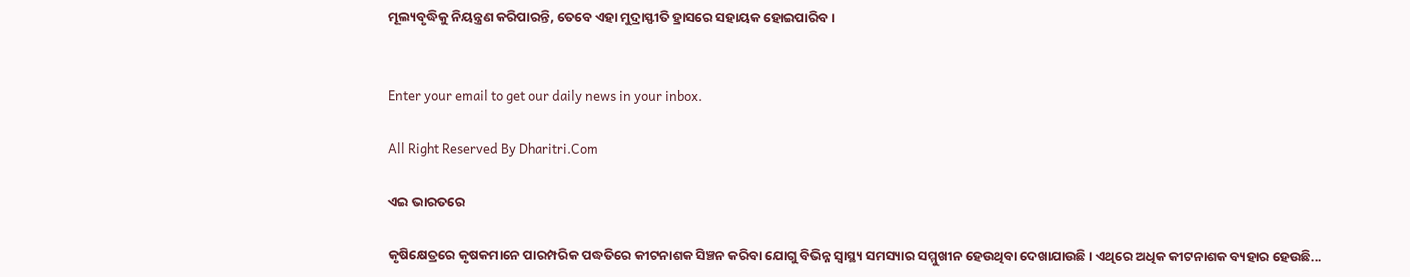ମୂଲ୍ୟବୃଦ୍ଧିକୁ ନିୟନ୍ତ୍ରଣ କରିପାରନ୍ତି, ତେବେ ଏହା ମୁଦ୍ରାସ୍ଫୀତି ହ୍ରାସରେ ସହାୟକ ହୋଇପାରିବ।


Enter your email to get our daily news in your inbox.

All Right Reserved By Dharitri.Com

ଏଇ ଭାରତରେ

କୃଷିକ୍ଷେତ୍ରରେ କୃଷକମାନେ ପାରମ୍ପରିକ ପଦ୍ଧତିରେ କୀଟନାଶକ ସିଞ୍ଚନ କରିବା ଯୋଗୁ ବିଭିନ୍ନ ସ୍ୱାସ୍ଥ୍ୟ ସମସ୍ୟାର ସମ୍ମୁଖୀନ ହେଉଥିବା ଦେଖାଯାଉଛି। ଏଥିରେ ଅଧିକ କୀଟନାଶକ ବ୍ୟହାର ହେଉଛି...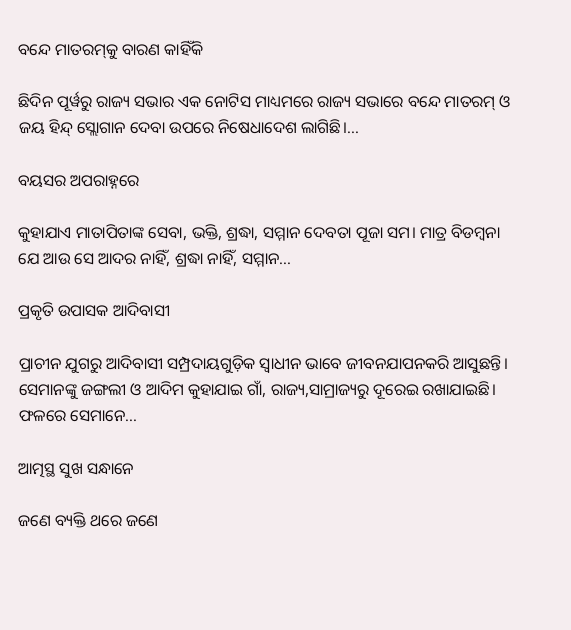ବନ୍ଦେ ମାତରମ୍‌କୁ ବାରଣ କାହିଁକି

ଛିଦିନ ପୂର୍ୱରୁ ରାଜ୍ୟ ସଭାର ଏକ ନୋଟିସ ମାଧ୍ୟମରେ ରାଜ୍ୟ ସଭାରେ ବନ୍ଦେ ମାତରମ୍‌ ଓ ଜୟ ହିନ୍ଦ୍‌ ସ୍ଲୋଗାନ ଦେବା ଉପରେ ନିଷେଧାଦେଶ ଲାଗିଛି।...

ବୟସର ଅପରାହ୍ନରେ

କୁହାଯାଏ ମାତାପିତାଙ୍କ ସେବା, ଭକ୍ତି, ଶ୍ରଦ୍ଧା, ସମ୍ମାନ ଦେବତା ପୂଜା ସମ। ମାତ୍ର ବିଡମ୍ୱନା ଯେ ଆଉ ସେ ଆଦର ନାହିଁ, ଶ୍ରଦ୍ଧା ନାହିଁ, ସମ୍ମାନ...

ପ୍ରକୃତି ଉପାସକ ଆଦିବାସୀ

ପ୍ରାଚୀନ ଯୁଗରୁ ଆଦିବାସୀ ସମ୍ପ୍ରଦାୟଗୁଡ଼ିକ ସ୍ୱାଧୀନ ଭାବେ ଜୀବନଯାପନକରି ଆସୁଛନ୍ତି। ସେମାନଙ୍କୁ ଜଙ୍ଗଲୀ ଓ ଆଦିମ କୁହାଯାଇ ଗାଁ, ରାଜ୍ୟ,ସାମ୍ରାଜ୍ୟରୁ ଦୂରେଇ ରଖାଯାଇଛି। ଫଳରେ ସେମାନେ...

ଆତ୍ମସ୍ଥ ସୁଖ ସନ୍ଧାନେ

ଜଣେ ବ୍ୟକ୍ତି ଥରେ ଜଣେ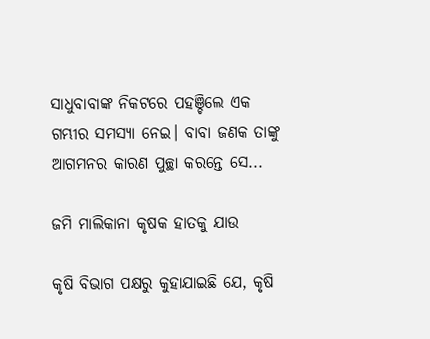ସାଧୁବାବାଙ୍କ ନିକଟରେ ପହଞ୍ଚିଲେ ଏକ ଗମ୍ଭୀର ସମସ୍ୟା ନେଇ। ବାବା ଜଣକ ତାଙ୍କୁ ଆଗମନର କାରଣ ପୁଚ୍ଛା କରନ୍ତେ ସେ...

ଜମି ମାଲିକାନା କୃଷକ ହାତକୁ ଯାଉ

କୃଷି ବିଭାଗ ପକ୍ଷରୁ କୁହାଯାଇଛି ଯେ, କୃଷି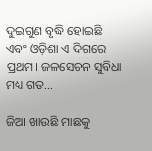ଦୁଇଗୁଣ ବୃଦ୍ଧି ହୋଇଛି ଏବଂ ଓଡ଼ିଶା ଏ ଦିଗରେ ପ୍ରଥମ। ଜଳସେଚନ ସୁବିଧା ମଧ୍ୟ ଗତ...

ଜିଆ ଖାଉଛି ମାଛକୁ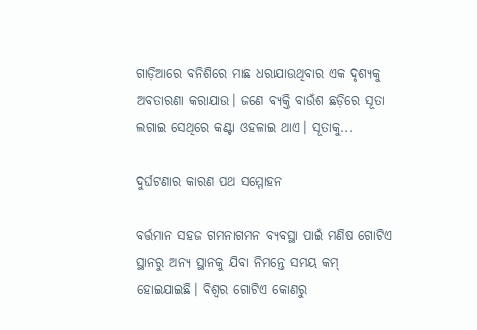ଗାଡ଼ିଆରେ ବନିଶିରେ ମାଛ ଧରାଯାଉଥିବାର ଏକ ଦୃଶ୍ୟକୁ ଅବତାରଣା କରାଯାଉ। ଜଣେ ବ୍ୟକ୍ତି ବାଉଁଶ ଛଡ଼ିରେ ସୂତା ଲଗାଇ ସେଥିରେ କଣ୍ଟା ଓହଳାଇ ଥାଏ। ସୂତାକୁ...

ଦୁର୍ଘଟଣାର କାରଣ ପଥ ସମ୍ମୋହନ

ବର୍ତ୍ତମାନ ସହଜ ଗମନାଗମନ ବ୍ୟବସ୍ଥା ପାଇଁ ମଣିଷ ଗୋଟିଏ ସ୍ଥାନରୁ ଅନ୍ୟ ସ୍ଥାନକୁ ଯିବା ନିମନ୍ତେ ସମୟ କମ୍‌ ହୋଇଯାଇଛି। ବିଶ୍ୱର ଗୋଟିଏ କୋଣରୁ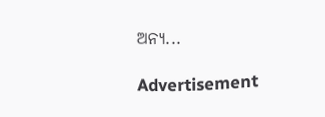ଅନ୍ୟ...

Advertisement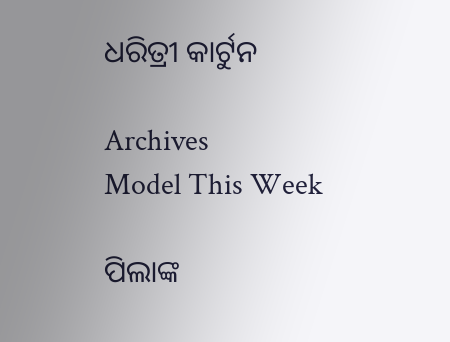ଧରିତ୍ରୀ କାର୍ଟୁନ

Archives
Model This Week

ପିଲାଙ୍କ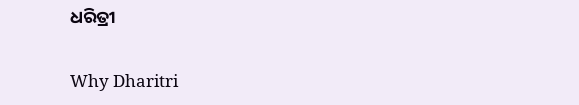ଧରିତ୍ରୀ

Why Dharitri